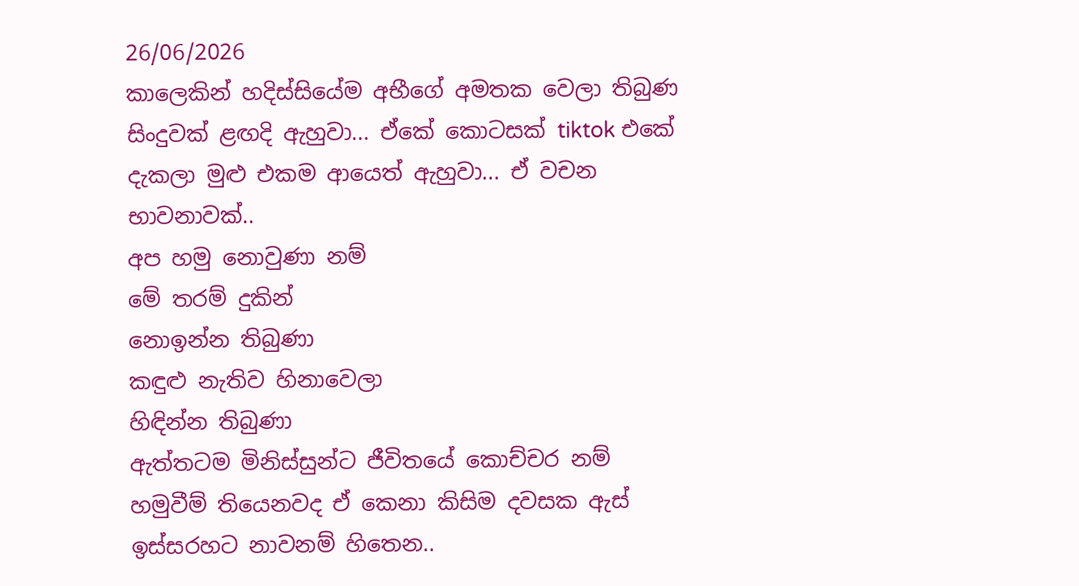26/06/2026
කාලෙකින් හදිස්සියේම අභීගේ අමතක වෙලා තිබුණ සිංදුවක් ළඟදි ඇහුවා... ඒකේ කොටසක් tiktok එකේ දැකලා මුළු එකම ආයෙත් ඇහුවා... ඒ වචන භාවනාවක්..
අප හමු නොවුණා නම්
මේ තරම් දුකින්
නොඉන්න තිබුණා
කඳුළු නැතිව හිනාවෙලා
හිඳින්න තිබුණා
ඇත්තටම මිනිස්සුන්ට ජීවිතයේ කොච්චර නම් හමුවීම් තියෙනවද ඒ කෙනා කිසිම දවසක ඇස් ඉස්සරහට නාවනම් හිතෙන..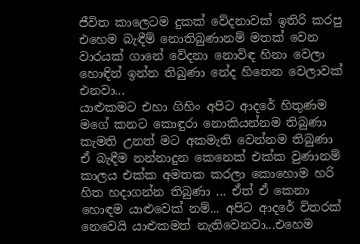ජීවිත කාලෙටම දුකක් වේදනාවක් ඉතිරි කරපු එහෙම බැඳීම් නොතිබුණානම් මතක් වෙන වාරයක් ගානේ වේදනා නොවිඳ හිනා වෙලා හොඳින් ඉන්න තිබුණා නේද හිතෙන වෙලාවක් එනවා...
යාළුකමට එහා ගිහිං අපිට ආදරේ හිතුණම
මගේ කනට කොඳුරා නොකියන්නම තිබුණා
කැමති උනත් මට අකමැති වෙන්නම තිබුණා
ඒ බැඳීම නන්නාදුන කෙනෙක් එක්ක වුණානම් කාලය එක්ක අමතක කරලා කොහොම හරි හිත හදාගන්න තිබුණා ... ඒත් ඒ කෙනා හොඳම යාළුවෙක් නම්... අපිට ආදරේ විතරක් නෙවෙයි යාළුකමත් නැතිවෙනවා...එහෙම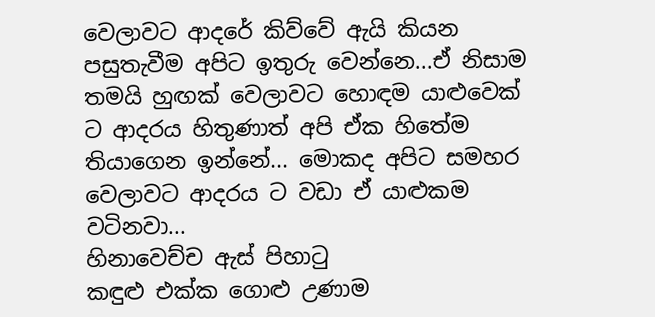වෙලාවට ආදරේ කිව්වේ ඇයි කියන පසුතැවීම අපිට ඉතුරු වෙන්නෙ...ඒ නිසාම තමයි හුඟක් වෙලාවට හොඳම යාළුවෙක් ට ආදරය හිතුණාත් අපි ඒක හිතේම තියාගෙන ඉන්නේ... මොකද අපිට සමහර වෙලාවට ආදරය ට වඩා ඒ යාළුකම වටිනවා...
හිනාවෙච්ච ඇස් පිහාටු
කඳුළු එක්ක ගොළු උණාම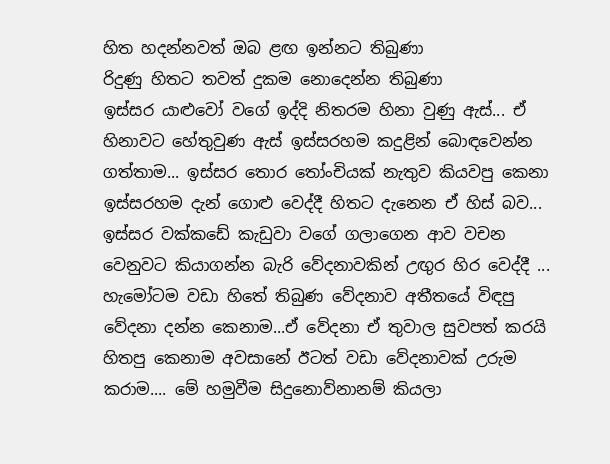හිත හදන්නවත් ඔබ ළඟ ඉන්නට තිබුණා
රිදුණු හිතට තවත් දුකම නොදෙන්න තිබුණා
ඉස්සර යාළුවෝ වගේ ඉද්දි නිතරම හිනා වුණු ඇස්... ඒ හිනාවට හේතුවුණ ඇස් ඉස්සරහම කදුළින් බොඳවෙන්න ගත්තාම... ඉස්සර තොර තෝංචියක් නැතුව කියවපු කෙනා ඉස්සරහම දැන් ගොළු වෙද්දී හිතට දැනෙන ඒ හිස් බව... ඉස්සර වක්කඩේ කැඩුවා වගේ ගලාගෙන ආව වචන වෙනුවට කියාගන්න බැරි වේදනාවකින් උඟුර හිර වෙද්දී ... හැමෝටම වඩා හිතේ තිබුණ වේදනාව අතීතයේ විඳපු වේදනා දන්න කෙනාම...ඒ වේදනා ඒ තුවාල සුවපත් කරයි හිතපු කෙනාම අවසානේ ඊටත් වඩා වේදනාවක් උරුම කරාම.... මේ හමුවීම සිදුනොව්නානම් කියලා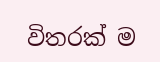විතරක් ම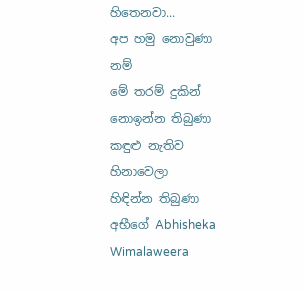හිතෙනවා...
අප හමු නොවුණා නම්
මේ තරම් දුකින්
නොඉන්න තිබුණා
කඳුළු නැතිව හිනාවෙලා
හිඳින්න තිබුණා
අභීගේ Abhisheka Wimalaweera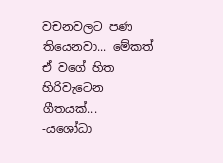වචනවලට පණ තියෙනවා... මේකත් ඒ වගේ හිත හිරිවැටෙන ගීතයක්...
-යශෝධා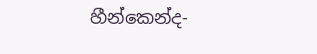හීන්කෙන්ද-